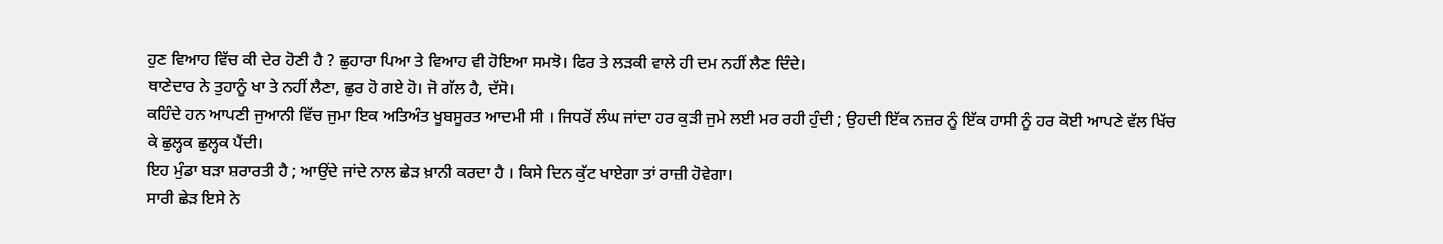ਹੁਣ ਵਿਆਹ ਵਿੱਚ ਕੀ ਦੇਰ ਹੋਣੀ ਹੈ ? ਛੁਹਾਰਾ ਪਿਆ ਤੇ ਵਿਆਹ ਵੀ ਹੋਇਆ ਸਮਝੋ। ਫਿਰ ਤੇ ਲੜਕੀ ਵਾਲੇ ਹੀ ਦਮ ਨਹੀਂ ਲੈਣ ਦਿੰਦੇ।
ਥਾਣੇਦਾਰ ਨੇ ਤੁਹਾਨੂੰ ਖਾ ਤੇ ਨਹੀਂ ਲੈਣਾ, ਛੁਰ ਹੋ ਗਏ ਹੋ। ਜੋ ਗੱਲ ਹੈ, ਦੱਸੋ।
ਕਹਿੰਦੇ ਹਨ ਆਪਣੀ ਜੁਆਨੀ ਵਿੱਚ ਜੁਮਾ ਇਕ ਅਤਿਅੰਤ ਖੂਬਸੂਰਤ ਆਦਮੀ ਸੀ । ਜਿਧਰੋਂ ਲੰਘ ਜਾਂਦਾ ਹਰ ਕੁੜੀ ਜੁਮੇ ਲਈ ਮਰ ਰਹੀ ਹੁੰਦੀ ; ਉਹਦੀ ਇੱਕ ਨਜ਼ਰ ਨੂੰ ਇੱਕ ਹਾਸੀ ਨੂੰ ਹਰ ਕੋਈ ਆਪਣੇ ਵੱਲ ਖਿੱਚ ਕੇ ਛੁਲ੍ਹਕ ਛੁਲ੍ਹਕ ਪੈਂਦੀ।
ਇਹ ਮੁੰਡਾ ਬੜਾ ਸ਼ਰਾਰਤੀ ਹੈ ; ਆਉਂਦੇ ਜਾਂਦੇ ਨਾਲ ਛੇੜ ਖ਼ਾਨੀ ਕਰਦਾ ਹੈ । ਕਿਸੇ ਦਿਨ ਕੁੱਟ ਖਾਏਗਾ ਤਾਂ ਰਾਜ਼ੀ ਹੋਵੇਗਾ।
ਸਾਰੀ ਛੇੜ ਇਸੇ ਨੇ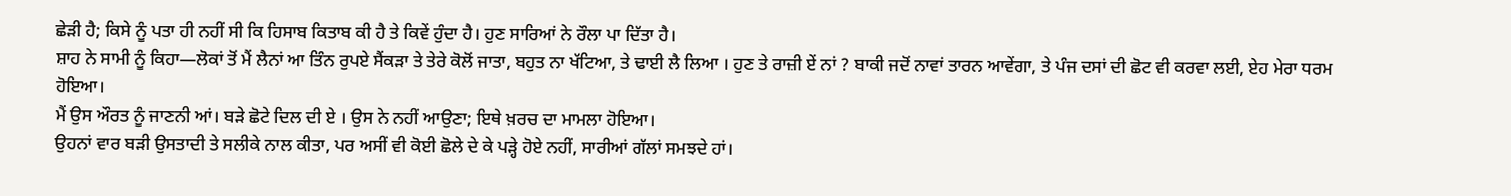ਛੇੜੀ ਹੈ; ਕਿਸੇ ਨੂੰ ਪਤਾ ਹੀ ਨਹੀਂ ਸੀ ਕਿ ਹਿਸਾਬ ਕਿਤਾਬ ਕੀ ਹੈ ਤੇ ਕਿਵੇਂ ਹੁੰਦਾ ਹੈ। ਹੁਣ ਸਾਰਿਆਂ ਨੇ ਰੌਲਾ ਪਾ ਦਿੱਤਾ ਹੈ।
ਸ਼ਾਹ ਨੇ ਸਾਮੀ ਨੂੰ ਕਿਹਾ—ਲੋਕਾਂ ਤੋਂ ਮੈਂ ਲੈਨਾਂ ਆ ਤਿੰਨ ਰੁਪਏ ਸੈਂਕੜਾ ਤੇ ਤੇਰੇ ਕੋਲੋਂ ਜਾਤਾ, ਬਹੁਤ ਨਾ ਖੱਟਿਆ, ਤੇ ਢਾਈ ਲੈ ਲਿਆ । ਹੁਣ ਤੇ ਰਾਜ਼ੀ ਏਂ ਨਾਂ ? ਬਾਕੀ ਜਦੋਂ ਨਾਵਾਂ ਤਾਰਨ ਆਵੇਂਗਾ, ਤੇ ਪੰਜ ਦਸਾਂ ਦੀ ਛੋਟ ਵੀ ਕਰਵਾ ਲਈ, ਏਹ ਮੇਰਾ ਧਰਮ ਹੋਇਆ।
ਮੈਂ ਉਸ ਔਰਤ ਨੂੰ ਜਾਣਨੀ ਆਂ। ਬੜੇ ਛੋਟੇ ਦਿਲ ਦੀ ਏ । ਉਸ ਨੇ ਨਹੀਂ ਆਉਣਾ; ਇਥੇ ਖ਼ਰਚ ਦਾ ਮਾਮਲਾ ਹੋਇਆ।
ਉਹਨਾਂ ਵਾਰ ਬੜੀ ਉਸਤਾਦੀ ਤੇ ਸਲੀਕੇ ਨਾਲ ਕੀਤਾ, ਪਰ ਅਸੀਂ ਵੀ ਕੋਈ ਛੋਲੇ ਦੇ ਕੇ ਪੜ੍ਹੇ ਹੋਏ ਨਹੀਂ, ਸਾਰੀਆਂ ਗੱਲਾਂ ਸਮਝਦੇ ਹਾਂ।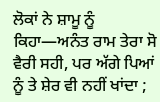ਲੋਕਾਂ ਨੇ ਸ਼ਾਮੂ ਨੂੰ ਕਿਹਾ—ਅਨੰਤ ਰਾਮ ਤੇਰਾ ਸੋ ਵੈਰੀ ਸਹੀ, ਪਰ ਅੱਗੇ ਪਿਆਂ ਨੂੰ ਤੇ ਸ਼ੇਰ ਵੀ ਨਹੀਂ ਖਾਂਦਾ ;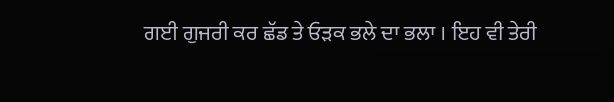ਗਈ ਗੁਜਰੀ ਕਰ ਛੱਡ ਤੇ ਓੜਕ ਭਲੇ ਦਾ ਭਲਾ । ਇਹ ਵੀ ਤੇਰੀ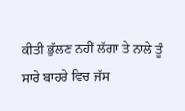ਕੀਤੀ ਭੁੱਲਣ ਨਹੀਂ ਲੱਗਾ ਤੇ ਨਾਲੇ ਤੂੰ ਸਾਰੇ ਬਾਹਰੇ ਵਿਚ ਜੱਸ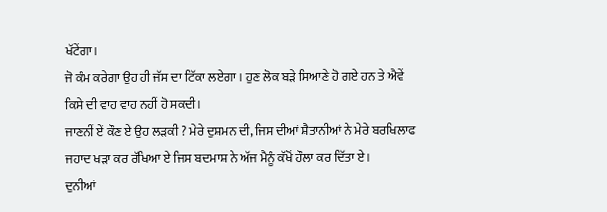ਖੱਟੇਂਗਾ।
ਜੋ ਕੰਮ ਕਰੇਗਾ ਉਹ ਹੀ ਜੱਸ ਦਾ ਟਿੱਕਾ ਲਏਗਾ । ਹੁਣ ਲੋਕ ਬੜੇ ਸਿਆਣੇ ਹੋ ਗਏ ਹਨ ਤੇ ਐਵੇਂ ਕਿਸੇ ਦੀ ਵਾਹ ਵਾਹ ਨਹੀਂ ਹੋ ਸਕਦੀ।
ਜਾਣਨੀਂ ਏਂ ਕੌਣ ਏ ਉਹ ਲੜਕੀ ? ਮੇਰੇ ਦੁਸ਼ਮਨ ਦੀ, ਜਿਸ ਦੀਆਂ ਸ਼ੈਤਾਨੀਆਂ ਨੇ ਮੇਰੇ ਬਰਖਿਲਾਫ ਜਹਾਦ ਖੜਾ ਕਰ ਰੱਖਿਆ ਏ ਜਿਸ ਬਦਮਾਸ਼ ਨੇ ਅੱਜ ਮੈਨੂੰ ਕੱਖੋਂ ਹੌਲਾ ਕਰ ਦਿੱਤਾ ਏ।
ਦੁਨੀਆਂ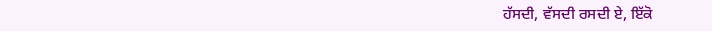ਹੱਸਦੀ, ਵੱਸਦੀ ਰਸਦੀ ਏ, ਇੱਕੋ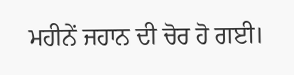ਮਹੀਨੇਂ ਜਹਾਨ ਦੀ ਚੋਰ ਹੋ ਗਈ।